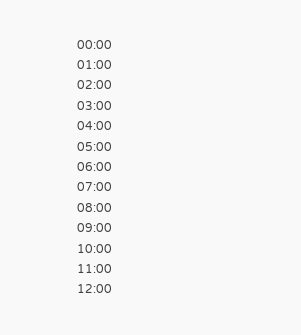00:00
01:00
02:00
03:00
04:00
05:00
06:00
07:00
08:00
09:00
10:00
11:00
12:00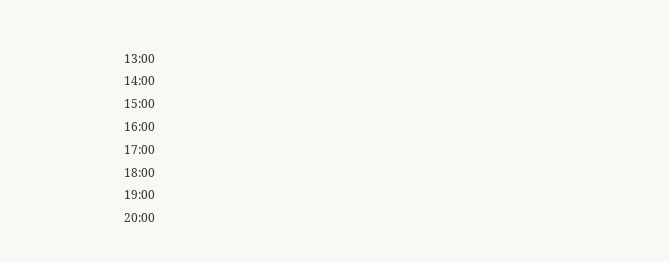13:00
14:00
15:00
16:00
17:00
18:00
19:00
20:00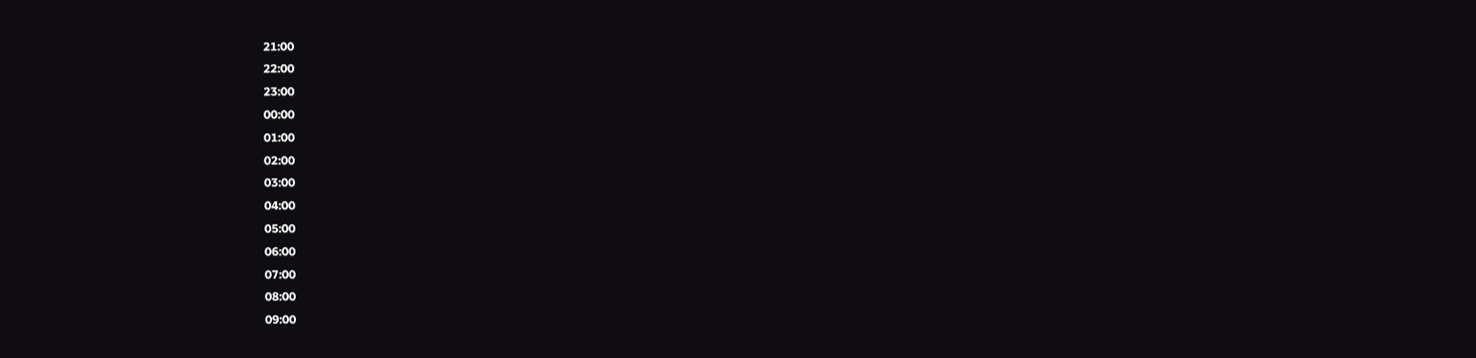21:00
22:00
23:00
00:00
01:00
02:00
03:00
04:00
05:00
06:00
07:00
08:00
09:00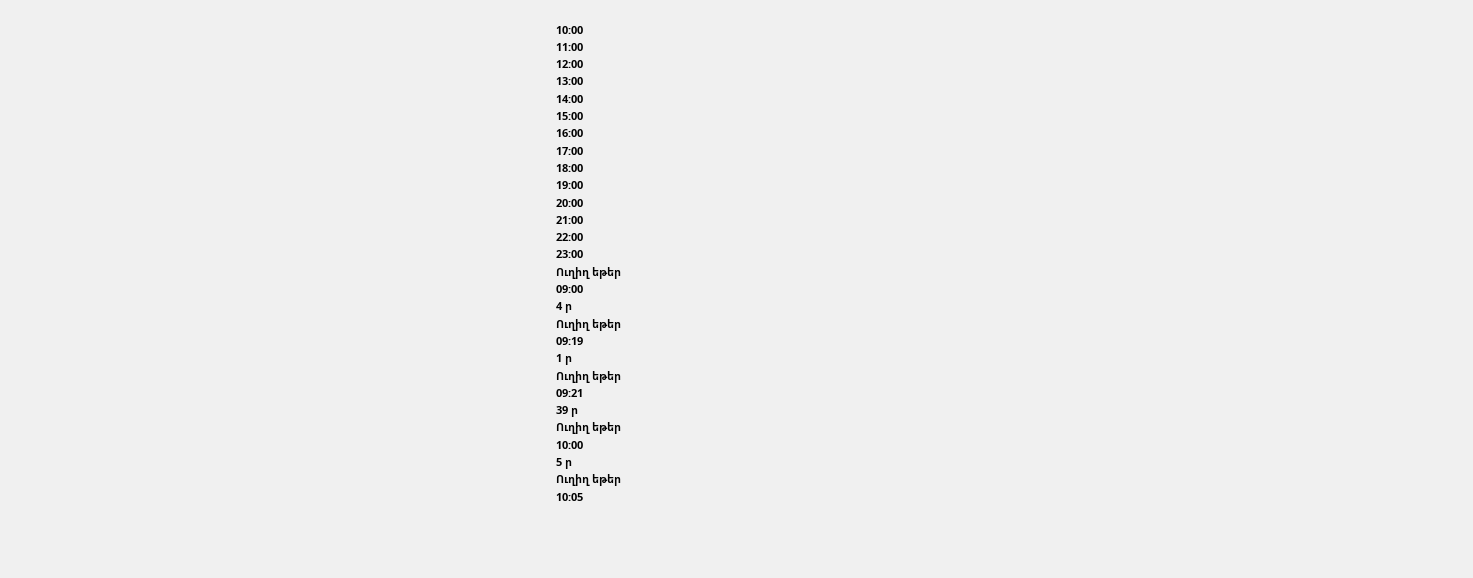10:00
11:00
12:00
13:00
14:00
15:00
16:00
17:00
18:00
19:00
20:00
21:00
22:00
23:00
Ուղիղ եթեր
09:00
4 ր
Ուղիղ եթեր
09:19
1 ր
Ուղիղ եթեր
09:21
39 ր
Ուղիղ եթեր
10:00
5 ր
Ուղիղ եթեր
10:05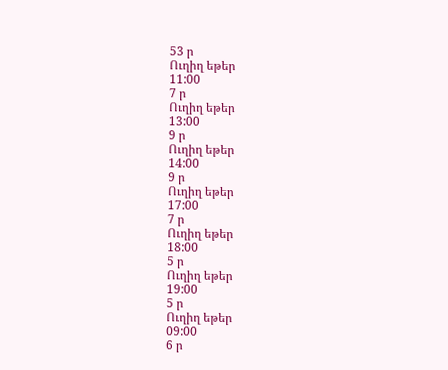53 ր
Ուղիղ եթեր
11:00
7 ր
Ուղիղ եթեր
13:00
9 ր
Ուղիղ եթեր
14:00
9 ր
Ուղիղ եթեր
17:00
7 ր
Ուղիղ եթեր
18:00
5 ր
Ուղիղ եթեր
19:00
5 ր
Ուղիղ եթեր
09:00
6 ր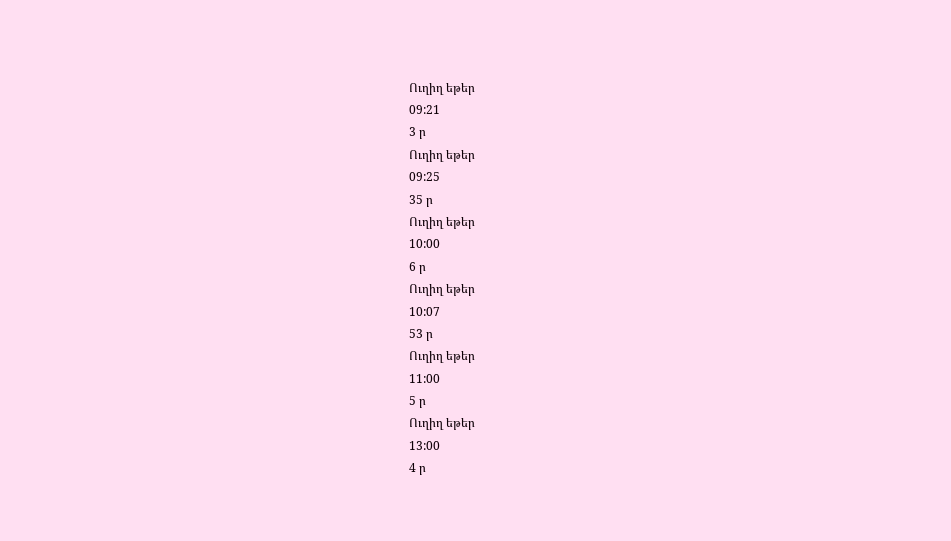Ուղիղ եթեր
09:21
3 ր
Ուղիղ եթեր
09:25
35 ր
Ուղիղ եթեր
10:00
6 ր
Ուղիղ եթեր
10:07
53 ր
Ուղիղ եթեր
11:00
5 ր
Ուղիղ եթեր
13:00
4 ր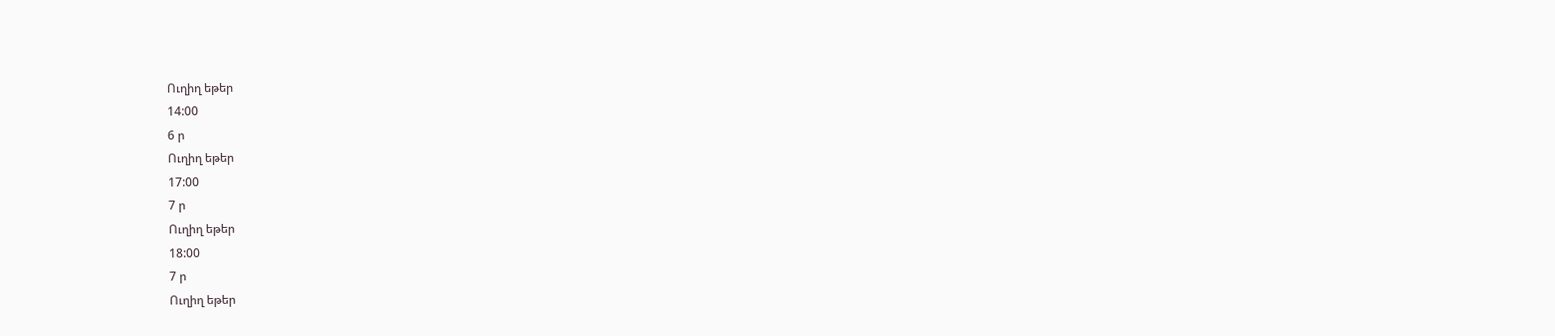Ուղիղ եթեր
14:00
6 ր
Ուղիղ եթեր
17:00
7 ր
Ուղիղ եթեր
18:00
7 ր
Ուղիղ եթեր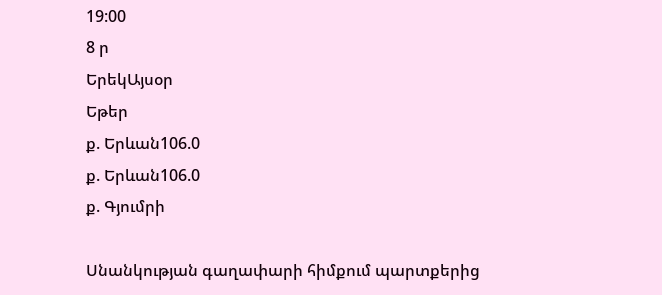19:00
8 ր
ԵրեկԱյսօր
Եթեր
ք. Երևան106.0
ք. Երևան106.0
ք. Գյումրի

Սնանկության գաղափարի հիմքում պարտքերից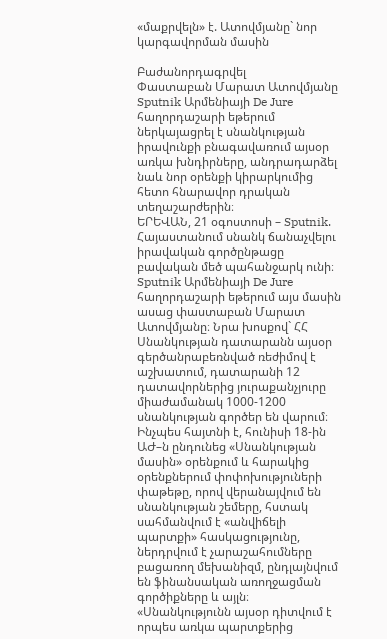«մաքրվելն» է. Ատովմյանը` նոր կարգավորման մասին

Բաժանորդագրվել
Փաստաբան Մարատ Ատովմյանը Sputnik Արմենիայի De Jure հաղորդաշարի եթերում ներկայացրել է սնանկության իրավունքի բնագավառում այսօր առկա խնդիրները, անդրադարձել նաև նոր օրենքի կիրարկումից հետո հնարավոր դրական տեղաշարժերին։
ԵՐԵՎԱՆ, 21 օգոստոսի – Sputnik. Հայաստանում սնանկ ճանաչվելու իրավական գործընթացը բավական մեծ պահանջարկ ունի։ Sputnik Արմենիայի De Jure հաղորդաշարի եթերում այս մասին ասաց փաստաբան Մարատ Ատովմյանը։ Նրա խոսքով` ՀՀ Սնանկության դատարանն այսօր գերծանրաբեռնված ռեժիմով է աշխատում, դատարանի 12 դատավորներից յուրաքանչյուրը միաժամանակ 1000-1200 սնանկության գործեր են վարում։
Ինչպես հայտնի է, հունիսի 18-ին ԱԺ–ն ընդունեց «Սնանկության մասին» օրենքում և հարակից օրենքներում փոփոխություների փաթեթը, որով վերանայվում են սնանկության շեմերը, հստակ սահմանվում է «անվիճելի պարտքի» հասկացությունը, ներդրվում է չարաշահումները բացառող մեխանիզմ, ընդլայնվում են ֆինանսական առողջացման գործիքները և այլն։
«Սնանկությունն այսօր դիտվում է որպես առկա պարտքերից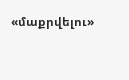«մաքրվելու»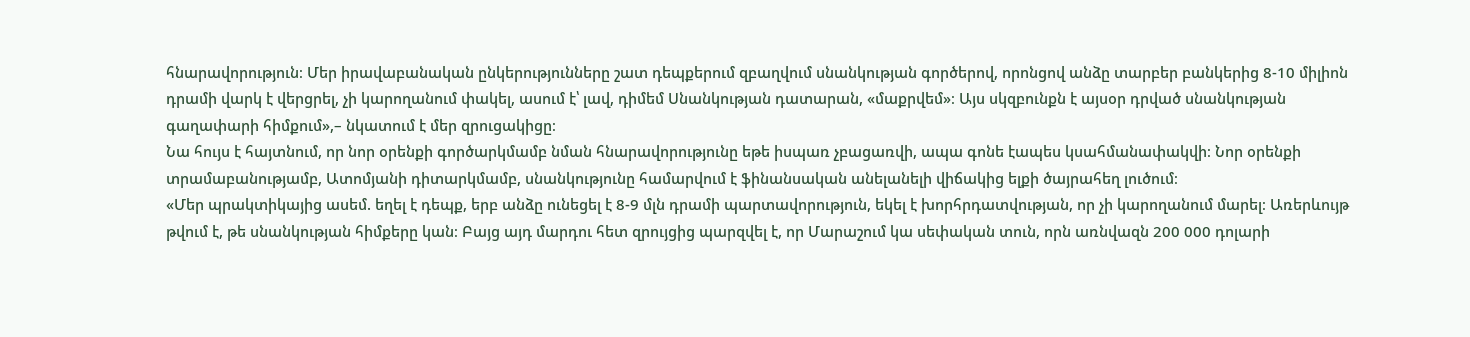հնարավորություն։ Մեր իրավաբանական ընկերությունները շատ դեպքերում զբաղվում սնանկության գործերով, որոնցով անձը տարբեր բանկերից 8-10 միլիոն դրամի վարկ է վերցրել, չի կարողանում փակել, ասում է՝ լավ, դիմեմ Սնանկության դատարան, «մաքրվեմ»։ Այս սկզբունքն է այսօր դրված սնանկության գաղափարի հիմքում»,– նկատում է մեր զրուցակիցը։
Նա հույս է հայտնում, որ նոր օրենքի գործարկմամբ նման հնարավորությունը եթե իսպառ չբացառվի, ապա գոնե էապես կսահմանափակվի։ Նոր օրենքի տրամաբանությամբ, Ատոմյանի դիտարկմամբ, սնանկությունը համարվում է ֆինանսական անելանելի վիճակից ելքի ծայրահեղ լուծում։
«Մեր պրակտիկայից ասեմ. եղել է դեպք, երբ անձը ունեցել է 8-9 մլն դրամի պարտավորություն, եկել է խորհրդատվության, որ չի կարողանում մարել։ Առերևույթ թվում է, թե սնանկության հիմքերը կան։ Բայց այդ մարդու հետ զրույցից պարզվել է, որ Մարաշում կա սեփական տուն, որն առնվազն 200 000 դոլարի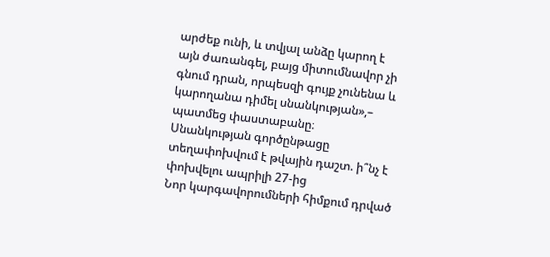արժեք ունի, և տվյալ անձը կարող է այն ժառանգել, բայց միտումնավոր չի գնում դրան, որպեսզի գույք չունենա և կարողանա դիմել սնանկության»,– պատմեց փաստաբանը։
Սնանկության գործընթացը տեղափոխվում է թվային դաշտ. ի՞նչ է փոխվելու ապրիլի 27-ից
Նոր կարգավորումների հիմքում դրված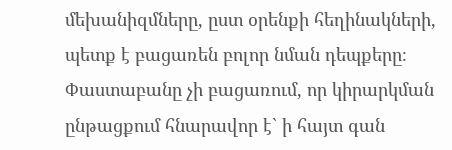մեխանիզմները, ըստ օրենքի հեղինակների, պետք է բացառեն բոլոր նման դեպքերը։ Փաստաբանը չի բացառում, որ կիրարկման ընթացքում հնարավոր է` ի հայտ գան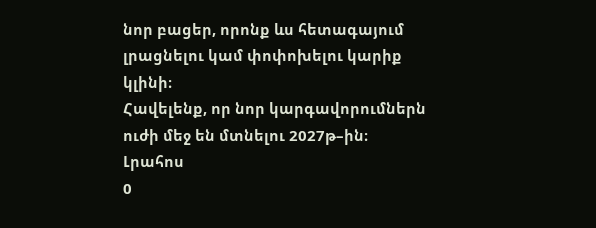նոր բացեր, որոնք ևս հետագայում լրացնելու կամ փոփոխելու կարիք կլինի։
Հավելենք, որ նոր կարգավորումներն ուժի մեջ են մտնելու 2027թ–ին։
Լրահոս
0